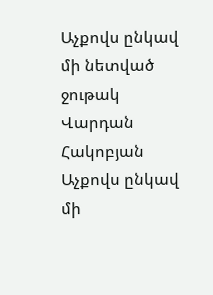Աչքովս ընկավ մի նետված ջութակ
Վարդան Հակոբյան
Աչքովս ընկավ մի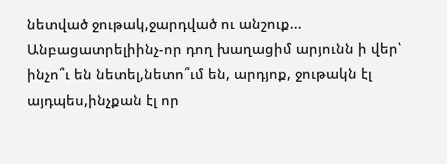նետված ջութակ,ջարդված ու անշուք... Անբացատրելիինչ-որ դող խաղացիմ արյունն ի վեր՝ ինչո՞ւ են նետել,նետո՞ւմ են, արդյոք, ջութակն էլ այդպես,ինչքան էլ որ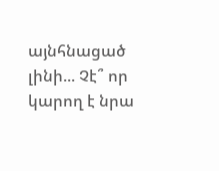այնհնացած լինի... Չէ՞ որ կարող է նրա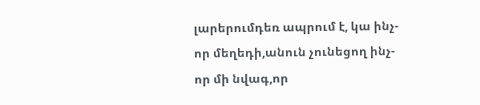լարերումդեռ ապրում է, կա ինչ-որ մեղեդի,անուն չունեցող ինչ-որ մի նվագ,որ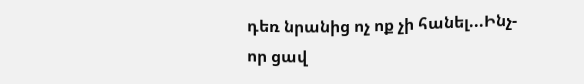դեռ նրանից ոչ ոք չի հանել...Ինչ-որ ցավ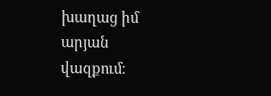խաղաց իմ արյան վազքում։